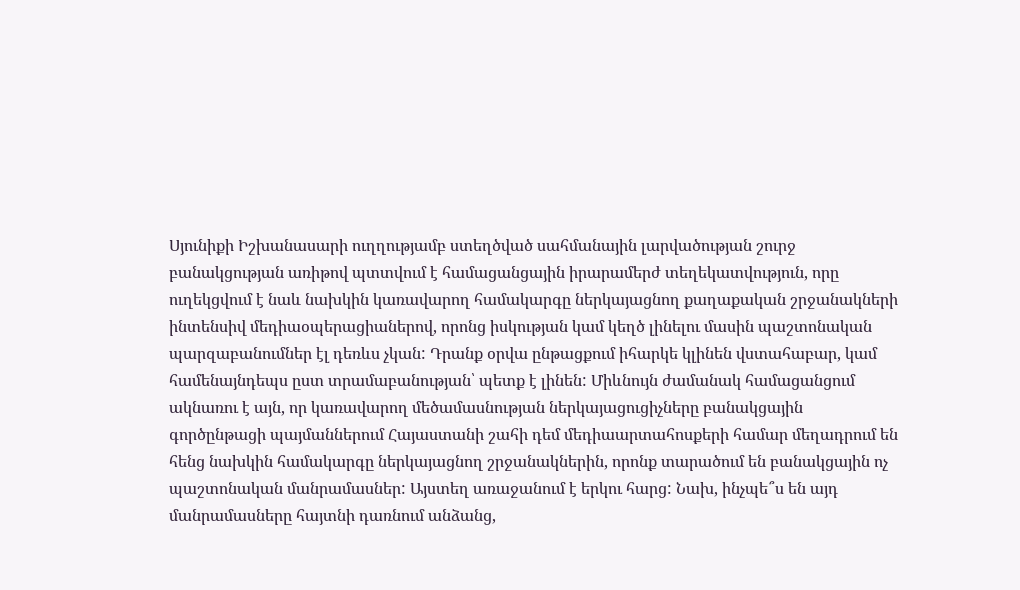Սյունիքի Իշխանասարի ուղղությամբ ստեղծված սահմանային լարվածության շուրջ բանակցության առիթով պտտվում է համացանցային իրարամերժ տեղեկատվություն, որը ուղեկցվում է նաև նախկին կառավարող համակարգը ներկայացնող քաղաքական շրջանակների ինտենսիվ մեդիաօպերացիաներով, որոնց իսկության կամ կեղծ լինելու մասին պաշտոնական պարզաբանումներ էլ դեռևս չկան: Դրանք օրվա ընթացքում իհարկե կլինեն վստահաբար, կամ համենայնդեպս ըստ տրամաբանության՝ պետք է լինեն: Միևնույն ժամանակ համացանցում ակնառու է այն, որ կառավարող մեծամասնության ներկայացուցիչները բանակցային գործընթացի պայմաններում Հայաստանի շահի դեմ մեդիաարտահոսքերի համար մեղադրում են հենց նախկին համակարգը ներկայացնող շրջանակներին, որոնք տարածում են բանակցային ոչ պաշտոնական մանրամասներ: Այստեղ առաջանում է երկու հարց: Նախ, ինչպե՞ս են այդ մանրամասները հայտնի դառնում անձանց,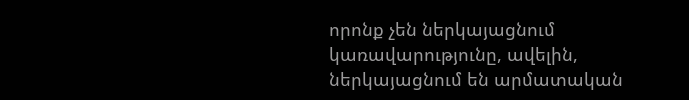որոնք չեն ներկայացնում կառավարությունը, ավելին, ներկայացնում են արմատական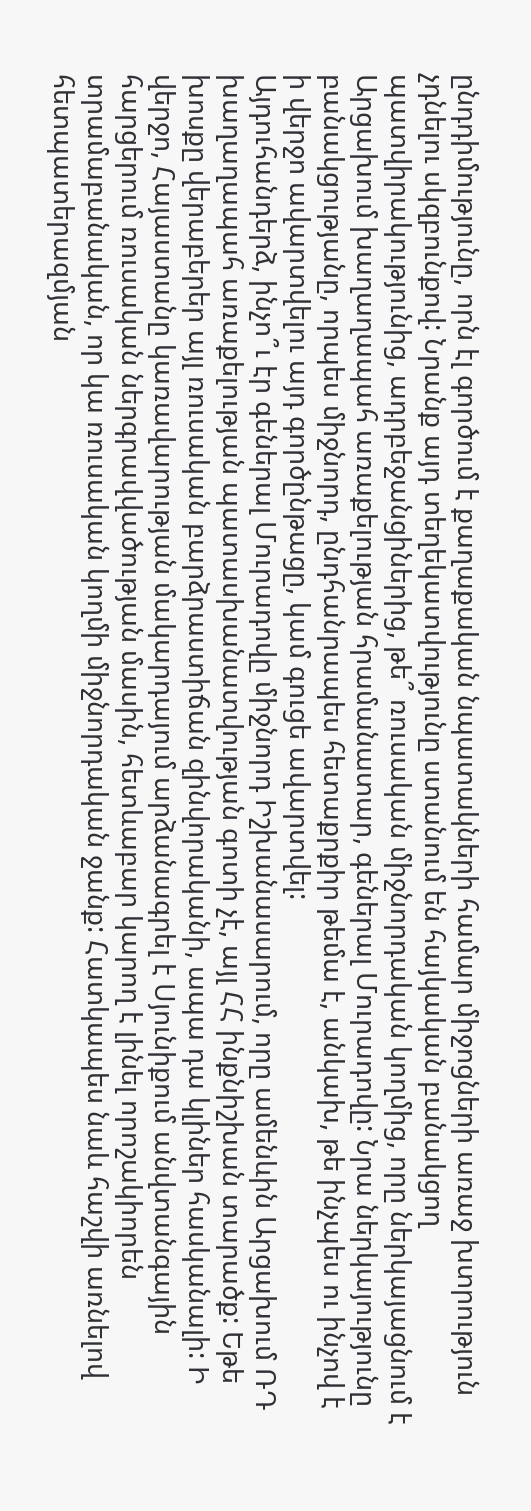ընդդիմությունը, որն էլ գործում է քաղաքական նպատակների համար միջոցների առաջ խտրություն չդնելու սկզբունքով: Նրանք այդ տեղեկատվությունը ստանում են հայկական բանակցող պատվիրակությունից, ադրբեջանցիներից, թե՞ ռուսական միջնորդական կողմից, որը ներկայացնում է Արցախում խաղաղապահ առաքելության հրամանատար, գեներալ Մուրադովը: Նրա ներկայությունը բանակցությանը, որպես միջնորդ, ընդհանրապես հետաքրքիր թեմա է, անկախ, թե ինչպես ու ինչով է ի վերջո ավարտվելու այդ գործընթացը, կամ գուցե ավարտվել:
Այդուհանդերձ, ինչո՞ւ էր գեներալ Մուրադովը միջնորդ Իշխանասարում, որը ամենևին Արցախում ՌԴ խաղաղապահ առաքելության պատասխանատվության գոտի չէ, այլ ՀՀ ինքնիշխան տարածք: Եթե խոսքը վերաբերեր այլ ռուսական բարձրաստիճան զինվորականի, ապա դա կլիներ հասկանալի: Ի վերջո, Հայաստանը կառավարության մակարդայում արձանագրել է Սյունիքում անվտանգային հարցերում ռուսական ներգրավվածության մասին, հետևաբար կարող է լինել որոշակիորեն տրամաբանական, որ կա ռուսական կողմի միջնորդական ջանք: Հատկապես նաև հաշվի առնելով հետպատերազմյան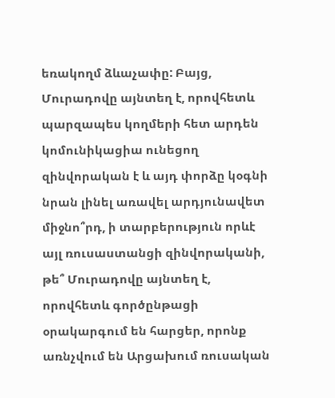եռակողմ ձևաչափը: Բայց, Մուրադովը այնտեղ է, որովհետև պարզապես կողմերի հետ արդեն կոմունիկացիա ունեցող զինվորական է և այդ փորձը կօգնի նրան լինել առավել արդյունավետ միջնո՞րդ, ի տարբերություն որևէ այլ ռուսաստանցի զինվորականի, թե՞ Մուրադովը այնտեղ է, որովհետև գործընթացի օրակարգում են հարցեր, որոնք առնչվում են Արցախում ռուսական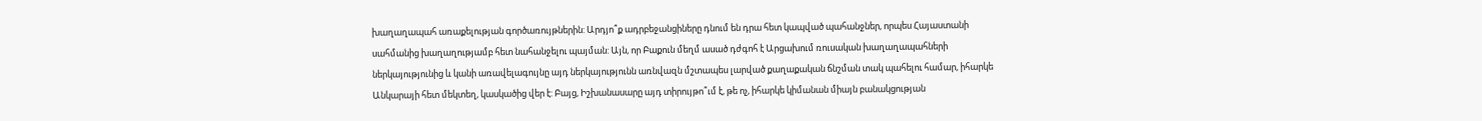խաղաղապահ առաքելության գործառույթներին: Արդյո՞ք ադրբեջանցիները դնում են դրա հետ կապված պահանջներ, որպես Հայաստանի սահմանից խաղաղությամբ հետ նահանջելու պայման: Այն, որ Բաքուն մեղմ ասած դժգոհ է Արցախում ռուսական խաղաղապահների ներկայությունից և կանի առավելագույնը այդ ներկայությունն առնվազն մշտապես լարված քաղաքական ճնշման տակ պահելու համար, իհարկե Անկարայի հետ մեկտեղ, կասկածից վեր է: Բայց, Իշխանասարը այդ տիրույթո՞ւմ է, թե ոչ, իհարկե կիմանան միայն բանակցության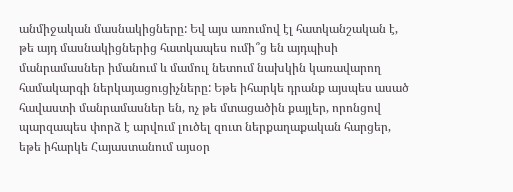անմիջական մասնակիցները: Եվ այս առումով էլ հատկանշական է, թե այդ մասնակիցներից հատկապես ումի՞ց են այդպիսի մանրամասներ իմանում և մամուլ նետում նախկին կառավարող համակարգի ներկայացուցիչները: Եթե իհարկե դրանք այսպես ասած հավաստի մանրամասներ են, ոչ թե մտացածին քայլեր, որոնցով պարզապես փորձ է արվում լուծել զուտ ներքաղաքական հարցեր, եթե իհարկե Հայաստանում այսօր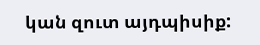կան զուտ այդպիսիք: